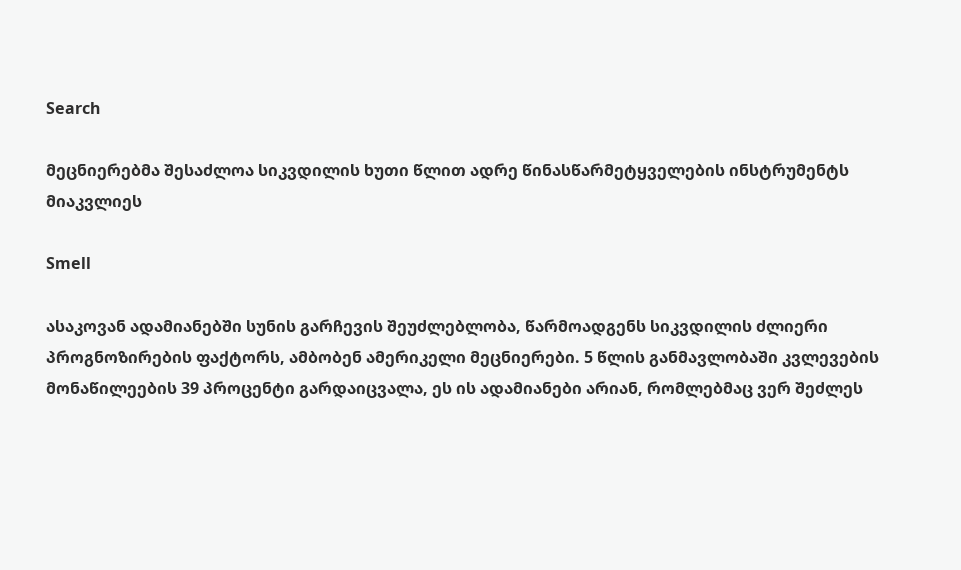Search

მეცნიერებმა შესაძლოა სიკვდილის ხუთი წლით ადრე წინასწარმეტყველების ინსტრუმენტს მიაკვლიეს

Smell

ასაკოვან ადამიანებში სუნის გარჩევის შეუძლებლობა, წარმოადგენს სიკვდილის ძლიერი პროგნოზირების ფაქტორს, ამბობენ ამერიკელი მეცნიერები. 5 წლის განმავლობაში კვლევების მონაწილეების 39 პროცენტი გარდაიცვალა, ეს ის ადამიანები არიან, რომლებმაც ვერ შეძლეს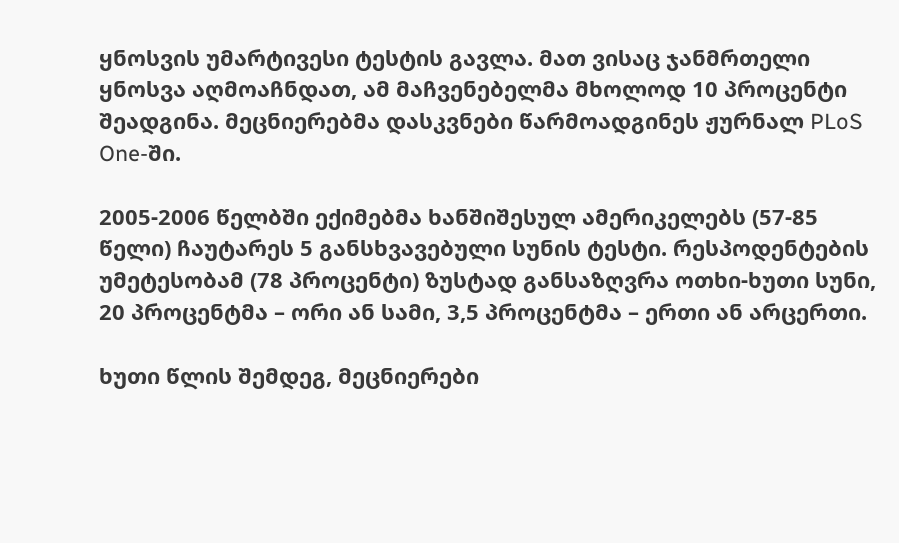ყნოსვის უმარტივესი ტესტის გავლა. მათ ვისაც ჯანმრთელი ყნოსვა აღმოაჩნდათ, ამ მაჩვენებელმა მხოლოდ 10 პროცენტი შეადგინა. მეცნიერებმა დასკვნები წარმოადგინეს ჟურნალ PLoS One-ში.

2005-2006 წელბში ექიმებმა ხანშიშესულ ამერიკელებს (57-85 წელი) ჩაუტარეს 5 განსხვავებული სუნის ტესტი. რესპოდენტების უმეტესობამ (78 პროცენტი) ზუსტად განსაზღვრა ოთხი-ხუთი სუნი, 20 პროცენტმა – ორი ან სამი, 3,5 პროცენტმა – ერთი ან არცერთი.

ხუთი წლის შემდეგ, მეცნიერები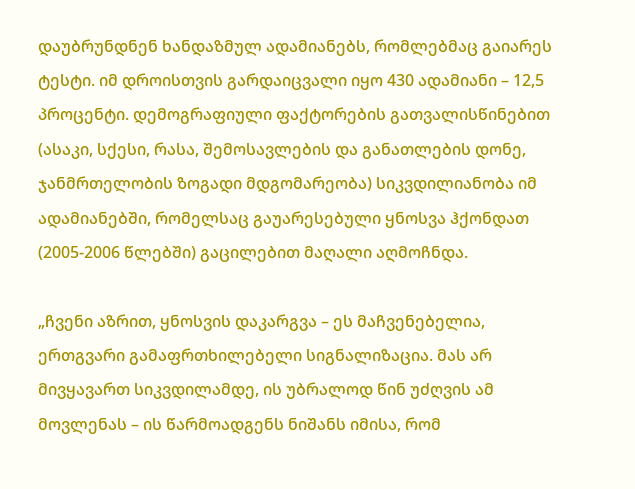დაუბრუნდნენ ხანდაზმულ ადამიანებს, რომლებმაც გაიარეს ტესტი. იმ დროისთვის გარდაიცვალი იყო 430 ადამიანი – 12,5 პროცენტი. დემოგრაფიული ფაქტორების გათვალისწინებით (ასაკი, სქესი, რასა, შემოსავლების და განათლების დონე, ჯანმრთელობის ზოგადი მდგომარეობა) სიკვდილიანობა იმ ადამიანებში, რომელსაც გაუარესებული ყნოსვა ჰქონდათ (2005-2006 წლებში) გაცილებით მაღალი აღმოჩნდა.

„ჩვენი აზრით, ყნოსვის დაკარგვა – ეს მაჩვენებელია, ერთგვარი გამაფრთხილებელი სიგნალიზაცია. მას არ მივყავართ სიკვდილამდე, ის უბრალოდ წინ უძღვის ამ მოვლენას – ის წარმოადგენს ნიშანს იმისა, რომ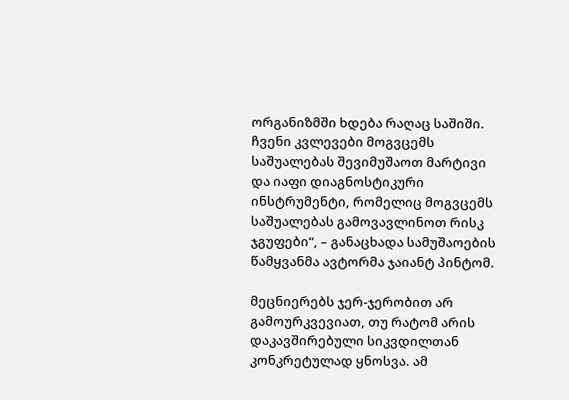ორგანიზმში ხდება რაღაც საშიში. ჩვენი კვლევები მოგვცემს საშუალებას შევიმუშაოთ მარტივი და იაფი დიაგნოსტიკური ინსტრუმენტი, რომელიც მოგვცემს საშუალებას გამოვავლინოთ რისკ ჯგუფები“, – განაცხადა სამუშაოების წამყვანმა ავტორმა ჯაიანტ პინტომ.

მეცნიერებს ჯერ-ჯერობით არ გამოურკვევიათ, თუ რატომ არის დაკავშირებული სიკვდილთან კონკრეტულად ყნოსვა. ამ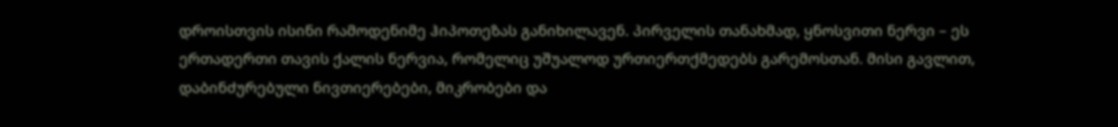დროისთვის ისინი რამოდენიმე ჰიპოთეზას განიხილავენ. პირველის თანახმად, ყნოსვითი ნერვი – ეს ერთადერთი თავის ქალის ნერვია, რომელიც უშუალოდ ურთიერთქმედებს გარემოსთან. მისი გავლით, დაბინძურებული ნივთიერებები, მიკრობები და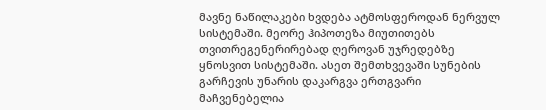მავნე ნაწილაკები ხვდება ატმოსფეროდან ნერვულ სისტემაში. მეორე ჰიპოთეზა მიუთითებს თვითრეგენერირებად ღეროვან უჯრედებზე ყნოსვით სისტემაში. ასეთ შემთხვევაში სუნების გარჩევის უნარის დაკარგვა ერთგვარი მაჩვენებელია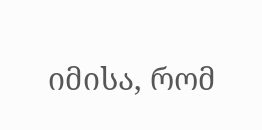იმისა, რომ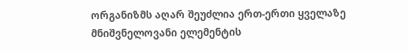ორგანიზმს აღარ შეუძლია ერთ-ერთი ყველაზე მნიშვნელოვანი ელემენტის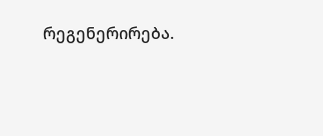რეგენერირება.